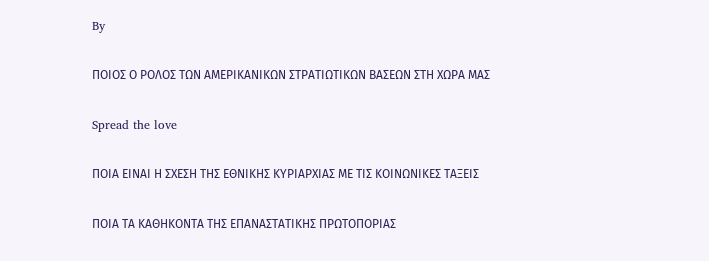By

ΠΟΙΟΣ Ο ΡΟΛΟΣ ΤΩΝ ΑΜΕΡΙΚΑΝΙΚΩΝ ΣΤΡΑΤΙΩΤΙΚΩΝ ΒΑΣΕΩΝ ΣΤΗ ΧΩΡΑ ΜΑΣ

Spread the love

ΠΟΙΑ ΕΙΝΑΙ Η ΣΧΕΣΗ ΤΗΣ ΕΘΝΙΚΗΣ ΚΥΡΙΑΡΧΙΑΣ ΜΕ ΤΙΣ ΚΟΙΝΩΝΙΚΕΣ ΤΑΞΕΙΣ

ΠΟΙΑ ΤΑ ΚΑΘΗΚΟΝΤΑ ΤΗΣ ΕΠΑΝΑΣΤΑΤΙΚΗΣ ΠΡΩΤΟΠΟΡΙΑΣ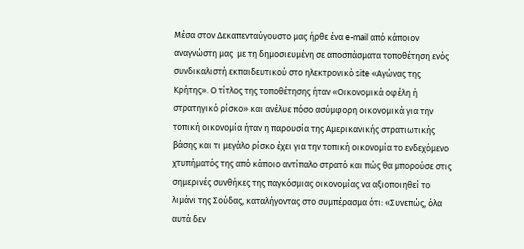Μέσα στον Δεκαπενταύγουστο μας ήρθε ένα e-mail από κάποιον αναγνώστη μας  με τη δημοσιευμένη σε αποσπάσματα τοποθέτηση ενός συνδικαλιστή εκπαιδευτικού στο ηλεκτρονικό site «Αγώνας της Κρήτης». Ο τίτλος της τοποθέτησης ήταν «Οικονομικά οφέλη ή στρατηγικό ρίσκο» και ανέλυε πόσο ασύμφορη οικονομικά για την τοπική οικονομία ήταν η παρουσία της Αμερικανικής στρατιωτικής βάσης και τι μεγάλο ρίσκο έχει για την τοπική οικονομία το ενδεχόμενο χτυπήματός της από κάποιο αντίπαλο στρατό και πώς θα μπορούσε στις σημερινές συνθήκες της παγκόσμιας οικονομίας να αξιοποιηθεί το λιμάνι της Σούδας, καταλήγοντας στο συμπέρασμα ότι: «Συνεπώς, όλα αυτά δεν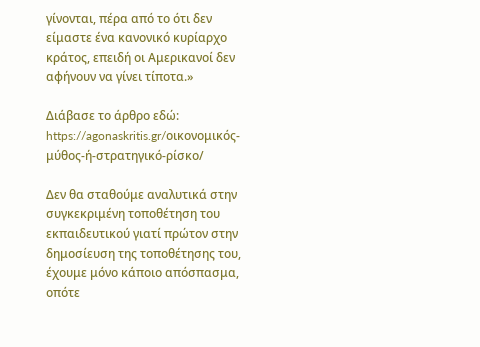γίνονται, πέρα από το ότι δεν είμαστε ένα κανονικό κυρίαρχο κράτος, επειδή οι Αμερικανοί δεν αφήνουν να γίνει τίποτα.»

Διάβασε το άρθρο εδώ: https://agonaskritis.gr/οικονομικός-μύθος-ή-στρατηγικό-ρίσκο/

Δεν θα σταθούμε αναλυτικά στην συγκεκριμένη τοποθέτηση του εκπαιδευτικού γιατί πρώτον στην δημοσίευση της τοποθέτησης του, έχουμε μόνο κάποιο απόσπασμα, οπότε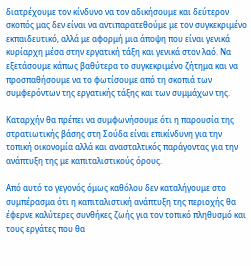διατρέχουμε τον κίνδυνο να τον αδικήσουμε και δεύτερον σκοπός μας δεν είναι να αντιπαρατεθούμε με τον συγκεκριμένο εκπαιδευτικό, αλλά με αφορμή μια άποψη που είναι γενικά κυρίαρχη μέσα στην εργατική τάξη και γενικά στον λαό. Να εξετάσουμε κάπως βαθύτερα το συγκεκριμένο ζήτημα και να προσπαθήσουμε να το φωτίσουμε από τη σκοπιά των συμφερόντων της εργατικής τάξης και των συμμάχων της.

Καταρχήν θα πρέπει να συμφωνήσουμε ότι η παρουσία της στρατιωτικής βάσης στη Σούδα είναι επικίνδυνη για την τοπική οικονομία αλλά και ανασταλτικός παράγοντας για την ανάπτυξη της με καπιταλιστικούς όρους.

Από αυτό το γεγονός όμως καθόλου δεν καταλήγουμε στο συμπέρασμα ότι η καπιταλιστική ανάπτυξη της περιοχής θα έφερνε καλύτερες συνθήκες ζωής για τον τοπικό πληθυσμό και τους εργάτες που θα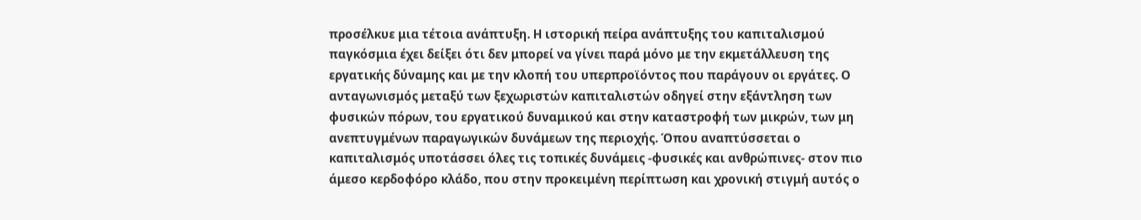προσέλκυε μια τέτοια ανάπτυξη. Η ιστορική πείρα ανάπτυξης του καπιταλισμού παγκόσμια έχει δείξει ότι δεν μπορεί να γίνει παρά μόνο με την εκμετάλλευση της εργατικής δύναμης και με την κλοπή του υπερπροϊόντος που παράγουν οι εργάτες. Ο ανταγωνισμός μεταξύ των ξεχωριστών καπιταλιστών οδηγεί στην εξάντληση των φυσικών πόρων, του εργατικού δυναμικού και στην καταστροφή των μικρών, των μη ανεπτυγμένων παραγωγικών δυνάμεων της περιοχής. Όπου αναπτύσσεται ο καπιταλισμός υποτάσσει όλες τις τοπικές δυνάμεις -φυσικές και ανθρώπινες- στον πιο άμεσο κερδοφόρο κλάδο, που στην προκειμένη περίπτωση και χρονική στιγμή αυτός ο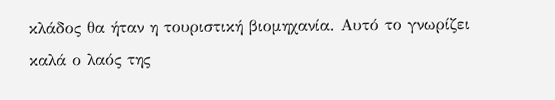κλάδος θα ήταν η τουριστική βιομηχανία. Αυτό το γνωρίζει καλά ο λαός της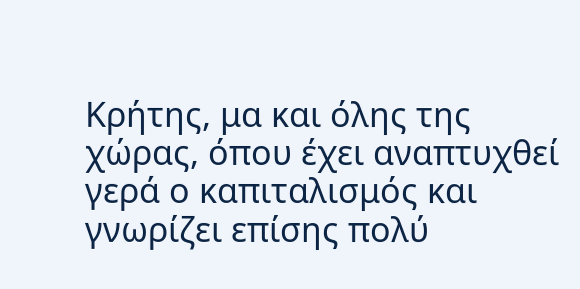Κρήτης, μα και όλης της χώρας, όπου έχει αναπτυχθεί γερά ο καπιταλισμός και γνωρίζει επίσης πολύ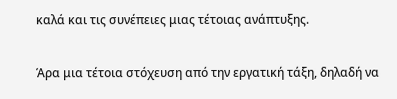καλά και τις συνέπειες μιας τέτοιας ανάπτυξης.

Άρα μια τέτοια στόχευση από την εργατική τάξη, δηλαδή να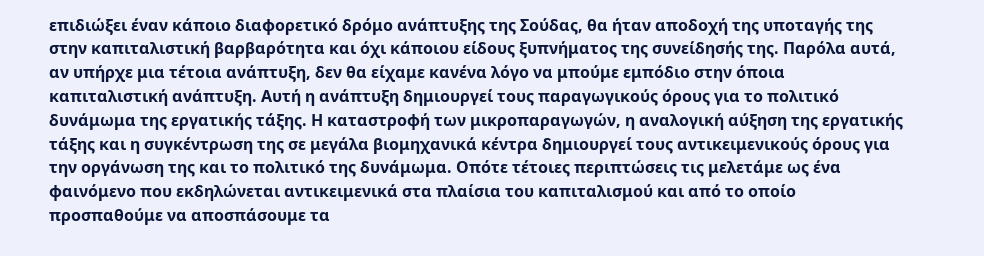επιδιώξει έναν κάποιο διαφορετικό δρόμο ανάπτυξης της Σούδας, θα ήταν αποδοχή της υποταγής της στην καπιταλιστική βαρβαρότητα και όχι κάποιου είδους ξυπνήματος της συνείδησής της. Παρόλα αυτά, αν υπήρχε μια τέτοια ανάπτυξη, δεν θα είχαμε κανένα λόγο να μπούμε εμπόδιο στην όποια καπιταλιστική ανάπτυξη. Αυτή η ανάπτυξη δημιουργεί τους παραγωγικούς όρους για το πολιτικό δυνάμωμα της εργατικής τάξης. Η καταστροφή των μικροπαραγωγών, η αναλογική αύξηση της εργατικής τάξης και η συγκέντρωση της σε μεγάλα βιομηχανικά κέντρα δημιουργεί τους αντικειμενικούς όρους για την οργάνωση της και το πολιτικό της δυνάμωμα. Οπότε τέτοιες περιπτώσεις τις μελετάμε ως ένα φαινόμενο που εκδηλώνεται αντικειμενικά στα πλαίσια του καπιταλισμού και από το οποίο προσπαθούμε να αποσπάσουμε τα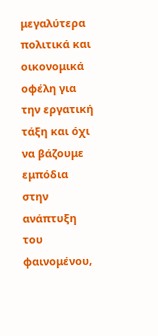μεγαλύτερα πολιτικά και οικονομικά οφέλη για την εργατική τάξη και όχι να βάζουμε εμπόδια στην ανάπτυξη του φαινομένου,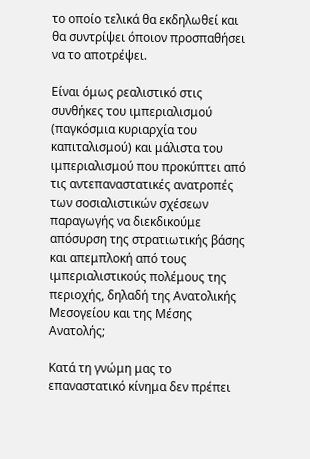το οποίο τελικά θα εκδηλωθεί και θα συντρίψει όποιον προσπαθήσει να το αποτρέψει.

Είναι όμως ρεαλιστικό στις συνθήκες του ιμπεριαλισμού (παγκόσμια κυριαρχία του καπιταλισμού) και μάλιστα του ιμπεριαλισμού που προκύπτει από τις αντεπαναστατικές ανατροπές των σοσιαλιστικών σχέσεων παραγωγής να διεκδικούμε απόσυρση της στρατιωτικής βάσης και απεμπλοκή από τους ιμπεριαλιστικούς πολέμους της περιοχής, δηλαδή της Ανατολικής Μεσογείου και της Μέσης Ανατολής;

Κατά τη γνώμη μας το επαναστατικό κίνημα δεν πρέπει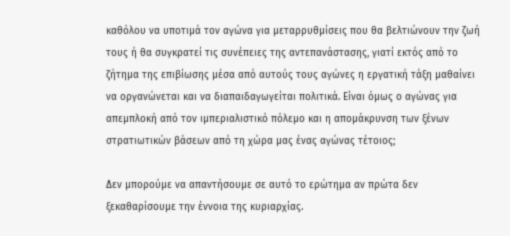καθόλου να υποτιμά τον αγώνα για μεταρρυθμίσεις που θα βελτιώνουν την ζωή τους ή θα συγκρατεί τις συνέπειες της αντεπανάστασης, γιατί εκτός από το ζήτημα της επιβίωσης μέσα από αυτούς τους αγώνες η εργατική τάξη μαθαίνει να οργανώνεται και να διαπαιδαγωγείται πολιτικά. Είναι όμως ο αγώνας για απεμπλοκή από τον ιμπεριαλιστικό πόλεμο και η απομάκρυνση των ξένων στρατιωτικών βάσεων από τη χώρα μας ένας αγώνας τέτοιος;

Δεν μπορούμε να απαντήσουμε σε αυτό το ερώτημα αν πρώτα δεν ξεκαθαρίσουμε την έννοια της κυριαρχίας.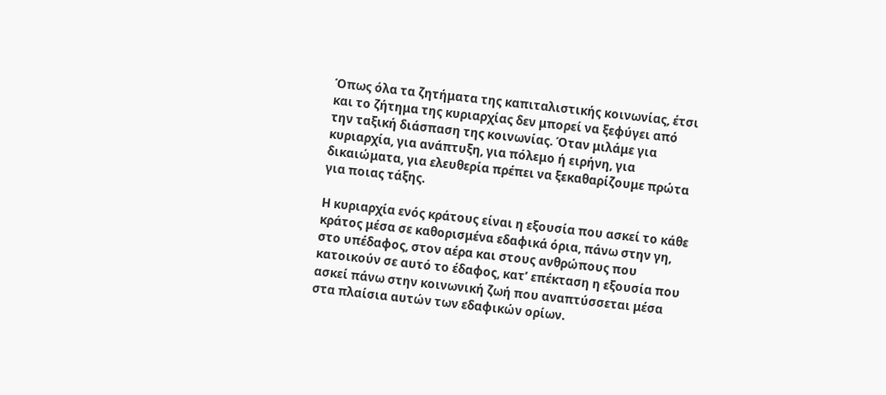Όπως όλα τα ζητήματα της καπιταλιστικής κοινωνίας, έτσι και το ζήτημα της κυριαρχίας δεν μπορεί να ξεφύγει από την ταξική διάσπαση της κοινωνίας. Όταν μιλάμε για κυριαρχία, για ανάπτυξη, για πόλεμο ή ειρήνη, για δικαιώματα, για ελευθερία πρέπει να ξεκαθαρίζουμε πρώτα για ποιας τάξης.

Η κυριαρχία ενός κράτους είναι η εξουσία που ασκεί το κάθε κράτος μέσα σε καθορισμένα εδαφικά όρια, πάνω στην γη, στο υπέδαφος, στον αέρα και στους ανθρώπους που κατοικούν σε αυτό το έδαφος, κατ’ επέκταση η εξουσία που ασκεί πάνω στην κοινωνική ζωή που αναπτύσσεται μέσα στα πλαίσια αυτών των εδαφικών ορίων.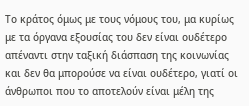Το κράτος όμως με τους νόμους του, μα κυρίως με τα όργανα εξουσίας του δεν είναι ουδέτερο απέναντι στην ταξική διάσπαση της κοινωνίας και δεν θα μπορούσε να είναι ουδέτερο, γιατί οι άνθρωποι που το αποτελούν είναι μέλη της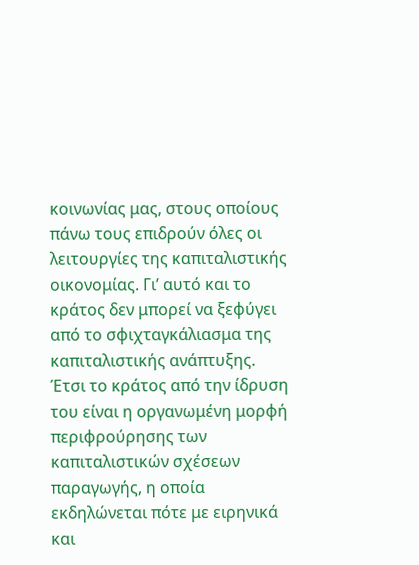κοινωνίας μας, στους οποίους πάνω τους επιδρούν όλες οι λειτουργίες της καπιταλιστικής οικονομίας. Γι’ αυτό και το κράτος δεν μπορεί να ξεφύγει από το σφιχταγκάλιασμα της καπιταλιστικής ανάπτυξης. Έτσι το κράτος από την ίδρυση του είναι η οργανωμένη μορφή περιφρούρησης των καπιταλιστικών σχέσεων παραγωγής, η οποία εκδηλώνεται πότε με ειρηνικά και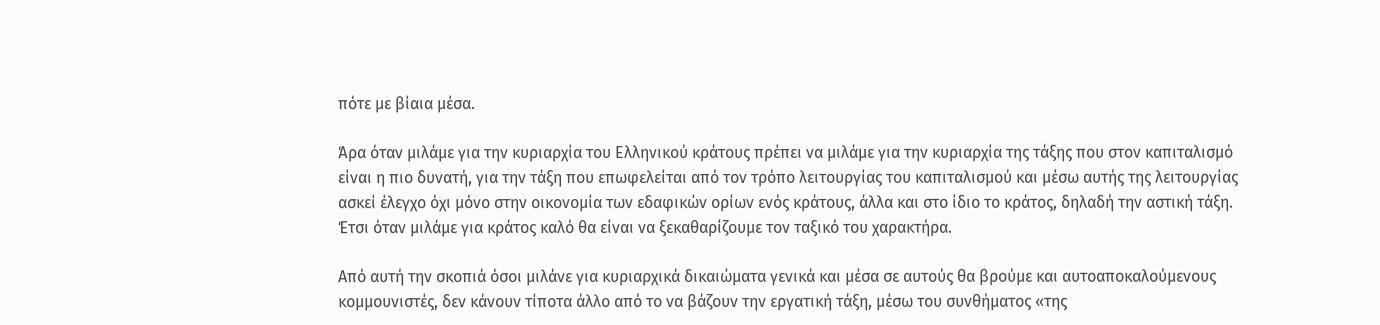πότε με βίαια μέσα.

Άρα όταν μιλάμε για την κυριαρχία του Ελληνικού κράτους πρέπει να μιλάμε για την κυριαρχία της τάξης που στον καπιταλισμό είναι η πιο δυνατή, για την τάξη που επωφελείται από τον τρόπο λειτουργίας του καπιταλισμού και μέσω αυτής της λειτουργίας ασκεί έλεγχο όχι μόνο στην οικονομία των εδαφικών ορίων ενός κράτους, άλλα και στο ίδιο το κράτος, δηλαδή την αστική τάξη. Έτσι όταν μιλάμε για κράτος καλό θα είναι να ξεκαθαρίζουμε τον ταξικό του χαρακτήρα.

Από αυτή την σκοπιά όσοι μιλάνε για κυριαρχικά δικαιώματα γενικά και μέσα σε αυτούς θα βρούμε και αυτοαποκαλούμενους κομμουνιστές, δεν κάνουν τίποτα άλλο από το να βάζουν την εργατική τάξη, μέσω του συνθήματος «της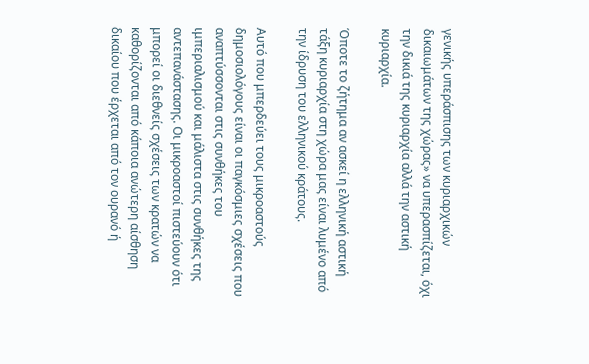γενικής υπεράσπισης των κυριαρχικών δικαιωμάτων της χώρας» να υπερασπίζεται, όχι την δικιά της κυριαρχία αλλά την αστική κυριαρχία.

Όποτε το ζήτημα αν ασκεί η ελληνική αστική τάξη κυριαρχία στη χώρα μας είναι λυμένο από την ίδρυση του ελληνικού κράτους.

Αυτό που μπερδεύει τους μικροαστούς δημοσιολόγους είναι οι παγκόσμιες σχέσεις που αναπτύσσονται στις συνθήκες του ιμπεριαλισμού και μάλιστα στις συνθήκες της αντεπανάστασης. Οι μικροαστοί πιστεύουν ότι μπορεί οι διεθνείς σχέσεις των κρατών να καθορίζονται από κάποια ανώτερη αίσθηση δικαίου που έρχεται από τον ουρανό ή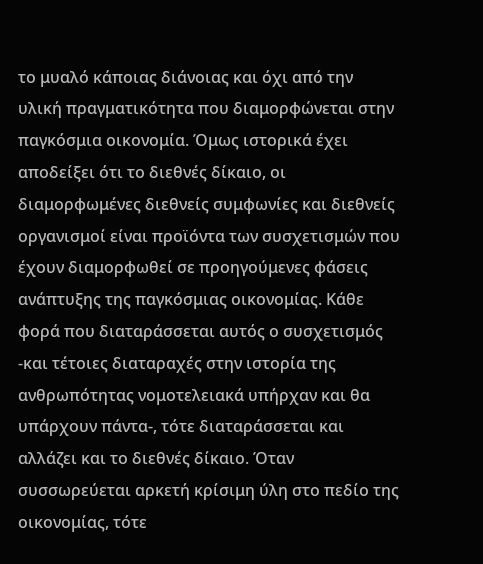το μυαλό κάποιας διάνοιας και όχι από την υλική πραγματικότητα που διαμορφώνεται στην παγκόσμια οικονομία. Όμως ιστορικά έχει αποδείξει ότι το διεθνές δίκαιο, οι διαμορφωμένες διεθνείς συμφωνίες και διεθνείς οργανισμοί είναι προϊόντα των συσχετισμών που έχουν διαμορφωθεί σε προηγούμενες φάσεις ανάπτυξης της παγκόσμιας οικονομίας. Κάθε φορά που διαταράσσεται αυτός ο συσχετισμός -και τέτοιες διαταραχές στην ιστορία της ανθρωπότητας νομοτελειακά υπήρχαν και θα υπάρχουν πάντα-, τότε διαταράσσεται και αλλάζει και το διεθνές δίκαιο. Όταν συσσωρεύεται αρκετή κρίσιμη ύλη στο πεδίο της οικονομίας, τότε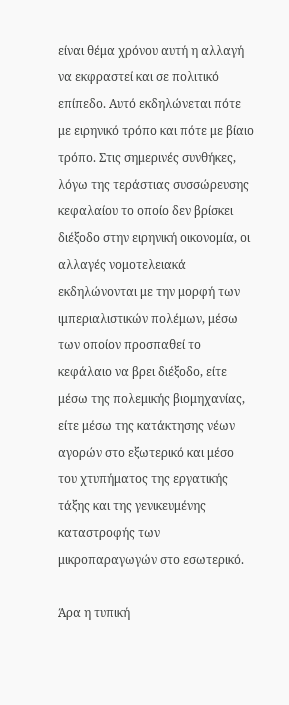είναι θέμα χρόνου αυτή η αλλαγή να εκφραστεί και σε πολιτικό επίπεδο. Αυτό εκδηλώνεται πότε με ειρηνικό τρόπο και πότε με βίαιο τρόπο. Στις σημερινές συνθήκες, λόγω της τεράστιας συσσώρευσης κεφαλαίου το οποίο δεν βρίσκει διέξοδο στην ειρηνική οικονομία, οι αλλαγές νομοτελειακά εκδηλώνονται με την μορφή των ιμπεριαλιστικών πολέμων, μέσω των οποίον προσπαθεί το κεφάλαιο να βρει διέξοδο, είτε μέσω της πολεμικής βιομηχανίας, είτε μέσω της κατάκτησης νέων αγορών στο εξωτερικό και μέσο του χτυπήματος της εργατικής τάξης και της γενικευμένης καταστροφής των μικροπαραγωγών στο εσωτερικό.

Άρα η τυπική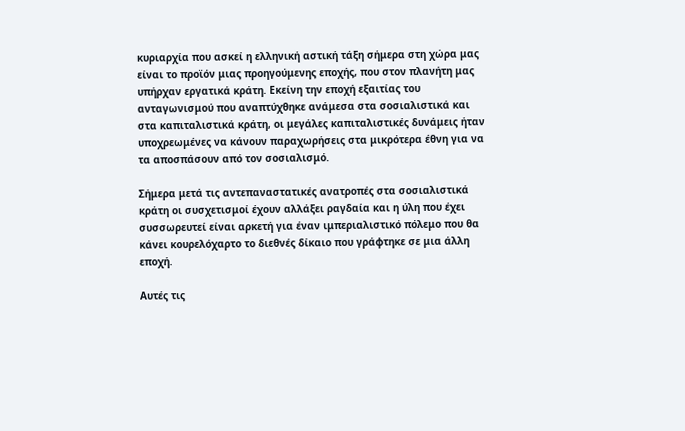κυριαρχία που ασκεί η ελληνική αστική τάξη σήμερα στη χώρα μας είναι το προϊόν μιας προηγούμενης εποχής, που στον πλανήτη μας υπήρχαν εργατικά κράτη. Εκείνη την εποχή εξαιτίας του ανταγωνισμού που αναπτύχθηκε ανάμεσα στα σοσιαλιστικά και στα καπιταλιστικά κράτη, οι μεγάλες καπιταλιστικές δυνάμεις ήταν υποχρεωμένες να κάνουν παραχωρήσεις στα μικρότερα έθνη για να τα αποσπάσουν από τον σοσιαλισμό.

Σήμερα μετά τις αντεπαναστατικές ανατροπές στα σοσιαλιστικά κράτη οι συσχετισμοί έχουν αλλάξει ραγδαία και η ύλη που έχει συσσωρευτεί είναι αρκετή για έναν ιμπεριαλιστικό πόλεμο που θα κάνει κουρελόχαρτο το διεθνές δίκαιο που γράφτηκε σε μια άλλη εποχή.

Αυτές τις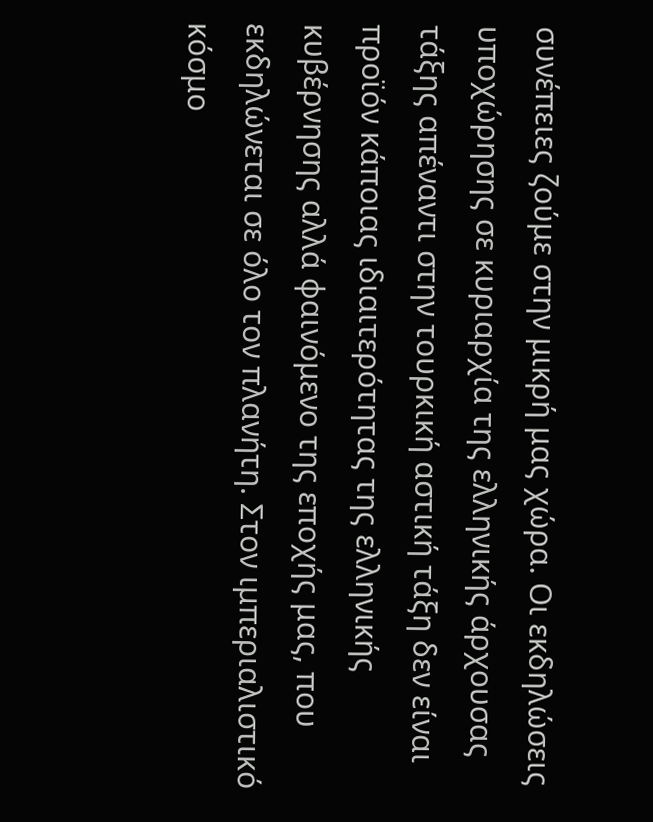συνέπειες ζούμε στην μικρή μας χώρα. Οι εκδηλώσεις υποχώρησης σε κυριαρχία της ελληνικής άρχουσας τάξης απέναντι στην τουρκική αστική τάξη δεν είναι προϊόν κάποιας ιδιαιτερότητας της ελληνικής κυβέρνησης αλλά φαινόμενο της εποχής μας, που εκδηλώνεται σε όλο τον πλανήτη. Στον ιμπεριαλιστικό κόσμο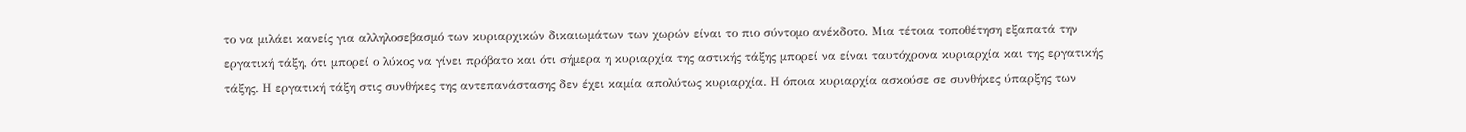το να μιλάει κανείς για αλληλοσεβασμό των κυριαρχικών δικαιωμάτων των χωρών είναι το πιο σύντομο ανέκδοτο. Μια τέτοια τοποθέτηση εξαπατά την εργατική τάξη, ότι μπορεί ο λύκος να γίνει πρόβατο και ότι σήμερα η κυριαρχία της αστικής τάξης μπορεί να είναι ταυτόχρονα κυριαρχία και της εργατικής τάξης. Η εργατική τάξη στις συνθήκες της αντεπανάστασης δεν έχει καμία απολύτως κυριαρχία. Η όποια κυριαρχία ασκούσε σε συνθήκες ύπαρξης των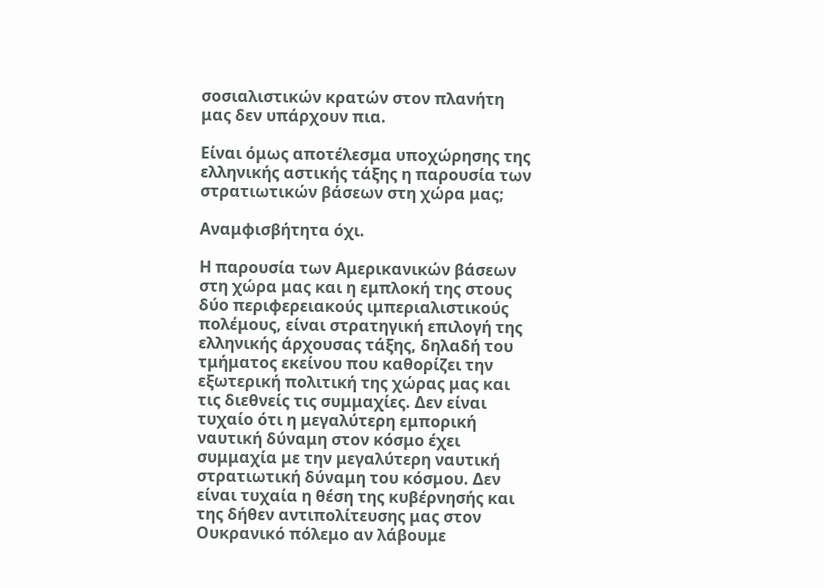σοσιαλιστικών κρατών στον πλανήτη μας δεν υπάρχουν πια.

Είναι όμως αποτέλεσμα υποχώρησης της ελληνικής αστικής τάξης η παρουσία των στρατιωτικών βάσεων στη χώρα μας;

Αναμφισβήτητα όχι.

Η παρουσία των Αμερικανικών βάσεων στη χώρα μας και η εμπλοκή της στους δύο περιφερειακούς ιμπεριαλιστικούς πολέμους, είναι στρατηγική επιλογή της ελληνικής άρχουσας τάξης, δηλαδή του τμήματος εκείνου που καθορίζει την εξωτερική πολιτική της χώρας μας και τις διεθνείς τις συμμαχίες. Δεν είναι τυχαίο ότι η μεγαλύτερη εμπορική ναυτική δύναμη στον κόσμο έχει συμμαχία με την μεγαλύτερη ναυτική στρατιωτική δύναμη του κόσμου. Δεν είναι τυχαία η θέση της κυβέρνησής και της δήθεν αντιπολίτευσης μας στον Ουκρανικό πόλεμο αν λάβουμε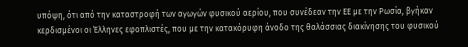υπόψη, ότι από την καταστροφή των αγωγών φυσικού αερίου, που συνέδεαν την ΕΕ με την Ρωσία, βγήκαν κερδισμένοι οι Έλληνες εφοπλιστές, που με την κατακόρυφη άνοδο της θαλάσσιας διακίνησης του φυσικού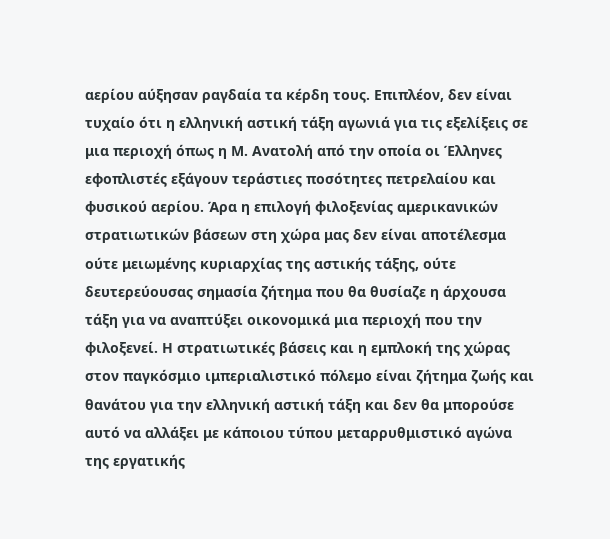αερίου αύξησαν ραγδαία τα κέρδη τους. Επιπλέον, δεν είναι τυχαίο ότι η ελληνική αστική τάξη αγωνιά για τις εξελίξεις σε μια περιοχή όπως η Μ. Ανατολή από την οποία οι Έλληνες εφοπλιστές εξάγουν τεράστιες ποσότητες πετρελαίου και φυσικού αερίου. Άρα η επιλογή φιλοξενίας αμερικανικών στρατιωτικών βάσεων στη χώρα μας δεν είναι αποτέλεσμα ούτε μειωμένης κυριαρχίας της αστικής τάξης, ούτε δευτερεύουσας σημασία ζήτημα που θα θυσίαζε η άρχουσα τάξη για να αναπτύξει οικονομικά μια περιοχή που την φιλοξενεί. Η στρατιωτικές βάσεις και η εμπλοκή της χώρας στον παγκόσμιο ιμπεριαλιστικό πόλεμο είναι ζήτημα ζωής και θανάτου για την ελληνική αστική τάξη και δεν θα μπορούσε αυτό να αλλάξει με κάποιου τύπου μεταρρυθμιστικό αγώνα της εργατικής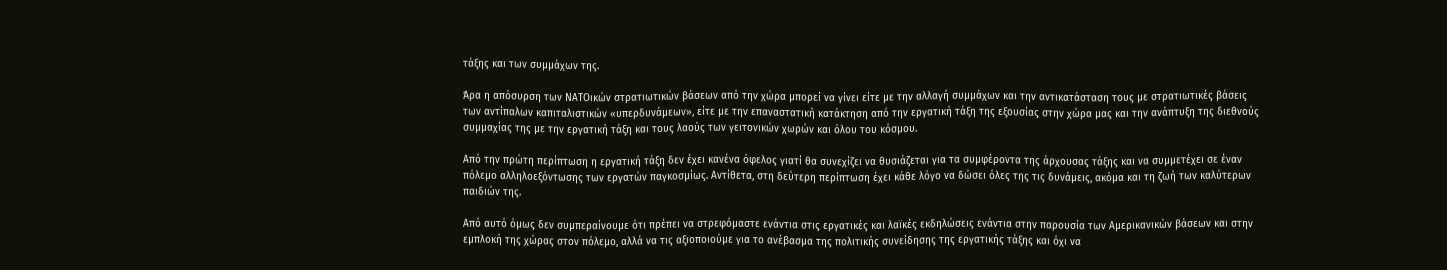τάξης και των συμμάχων της.

Άρα η απόσυρση των ΝΑΤΟικών στρατιωτικών βάσεων από την χώρα μπορεί να γίνει είτε με την αλλαγή συμμάχων και την αντικατάσταση τους με στρατιωτικές βάσεις των αντίπαλων καπιταλιστικών «υπερδυνάμεων», είτε με την επαναστατική κατάκτηση από την εργατική τάξη της εξουσίας στην χώρα μας και την ανάπτυξη της διεθνούς συμμαχίας της με την εργατική τάξη και τους λαούς των γειτονικών χωρών και όλου του κόσμου.

Από την πρώτη περίπτωση η εργατική τάξη δεν έχει κανένα όφελος γιατί θα συνεχίζει να θυσιάζεται για τα συμφέροντα της άρχουσας τάξης και να συμμετέχει σε έναν πόλεμο αλληλοεξόντωσης των εργατών παγκοσμίως. Αντίθετα, στη δεύτερη περίπτωση έχει κάθε λόγο να δώσει όλες της τις δυνάμεις, ακόμα και τη ζωή των καλύτερων παιδιών της.

Από αυτό όμως δεν συμπεραίνουμε ότι πρέπει να στρεφόμαστε ενάντια στις εργατικές και λαϊκές εκδηλώσεις ενάντια στην παρουσία των Αμερικανικών βάσεων και στην εμπλοκή της χώρας στον πόλεμο, αλλά να τις αξιοποιούμε για το ανέβασμα της πολιτικής συνείδησης της εργατικής τάξης και όχι να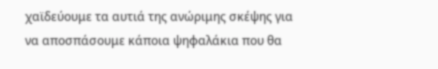χαϊδεύουμε τα αυτιά της ανώριμης σκέψης για να αποσπάσουμε κάποια ψηφαλάκια που θα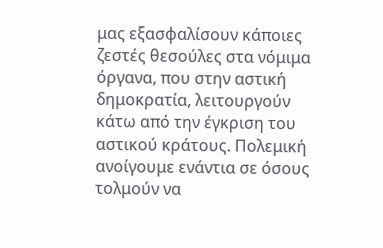μας εξασφαλίσουν κάποιες ζεστές θεσούλες στα νόμιμα όργανα, που στην αστική δημοκρατία, λειτουργούν κάτω από την έγκριση του αστικού κράτους. Πολεμική ανοίγουμε ενάντια σε όσους τολμούν να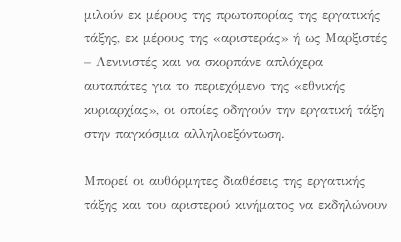μιλούν εκ μέρους της πρωτοπορίας της εργατικής τάξης, εκ μέρους της «αριστεράς» ή ως Μαρξιστές – Λενινιστές και να σκορπάνε απλόχερα αυταπάτες για το περιεχόμενο της «εθνικής κυριαρχίας», οι οποίες οδηγούν την εργατική τάξη στην παγκόσμια αλληλοεξόντωση.

Μπορεί οι αυθόρμητες διαθέσεις της εργατικής τάξης και του αριστερού κινήματος να εκδηλώνουν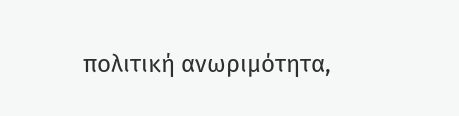πολιτική ανωριμότητα,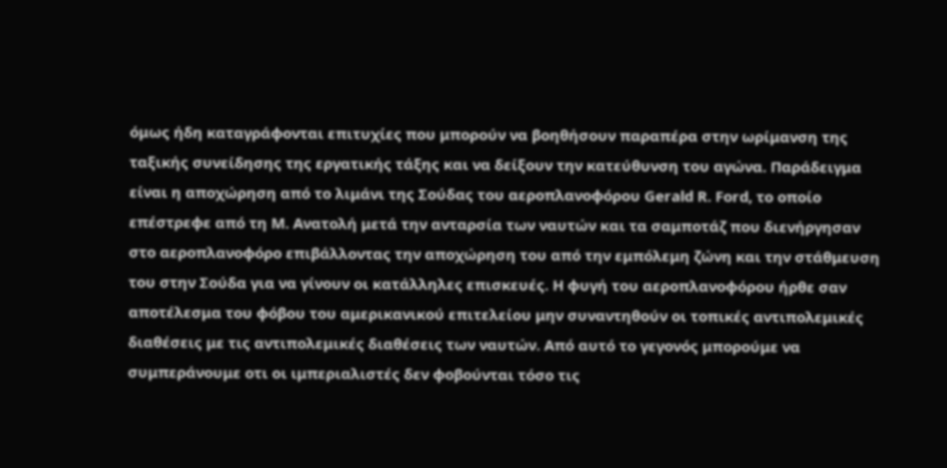όμως ήδη καταγράφονται επιτυχίες που μπορούν να βοηθήσουν παραπέρα στην ωρίμανση της ταξικής συνείδησης της εργατικής τάξης και να δείξουν την κατεύθυνση του αγώνα. Παράδειγμα είναι η αποχώρηση από το λιμάνι της Σούδας του αεροπλανοφόρου Gerald R. Ford, το οποίο επέστρεφε από τη Μ. Ανατολή μετά την ανταρσία των ναυτών και τα σαμποτάζ που διενήργησαν στο αεροπλανοφόρο επιβάλλοντας την αποχώρηση του από την εμπόλεμη ζώνη και την στάθμευση του στην Σούδα για να γίνουν οι κατάλληλες επισκευές. Η φυγή του αεροπλανοφόρου ήρθε σαν αποτέλεσμα του φόβου του αμερικανικού επιτελείου μην συναντηθούν οι τοπικές αντιπολεμικές διαθέσεις με τις αντιπολεμικές διαθέσεις των ναυτών. Από αυτό το γεγονός μπορούμε να συμπεράνουμε οτι οι ιμπεριαλιστές δεν φοβούνται τόσο τις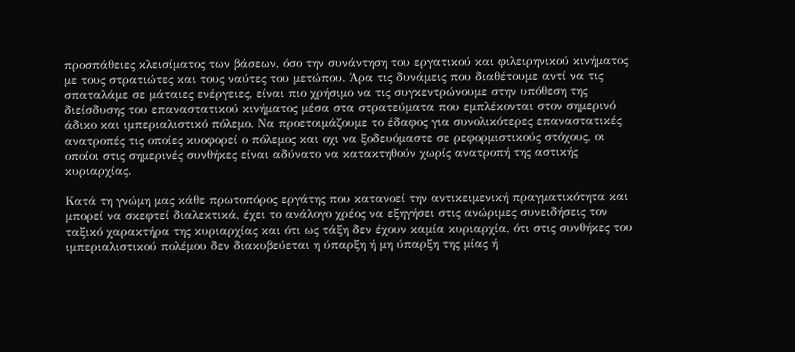προσπάθειες κλεισίματος των βάσεων, όσο την συνάντηση του εργατικού και φιλειρηνικού κινήματος με τους στρατιώτες και τους ναύτες του μετώπου. Άρα τις δυνάμεις που διαθέτουμε αντί να τις σπαταλάμε σε μάταιες ενέργειες, είναι πιο χρήσιμο να τις συγκεντρώνουμε στην υπόθεση της διείσδυσης του επαναστατικού κινήματος μέσα στα στρατεύματα που εμπλέκονται στον σημερινό άδικο και ιμπεριαλιστικό πόλεμο. Να προετοιμάζουμε το έδαφος για συνολικότερες επαναστατικές ανατροπές τις οποίες κυοφορεί ο πόλεμος και οχι να ξοδευόμαστε σε ρεφορμιστικούς στόχους, οι οποίοι στις σημερινές συνθήκες είναι αδύνατο να κατακτηθούν χωρίς ανατροπή της αστικής κυριαρχίας.

Κατά τη γνώμη μας κάθε πρωτοπόρος εργάτης που κατανοεί την αντικειμενική πραγματικότητα και μπορεί να σκεφτεί διαλεκτικά, έχει το ανάλογο χρέος να εξηγήσει στις ανώριμες συνειδήσεις τον ταξικό χαρακτήρα της κυριαρχίας και ότι ως τάξη δεν έχουν καμία κυριαρχία, ότι στις συνθήκες του ιμπεριαλιστικού πολέμου δεν διακυβεύεται η ύπαρξη ή μη ύπαρξη της μίας ή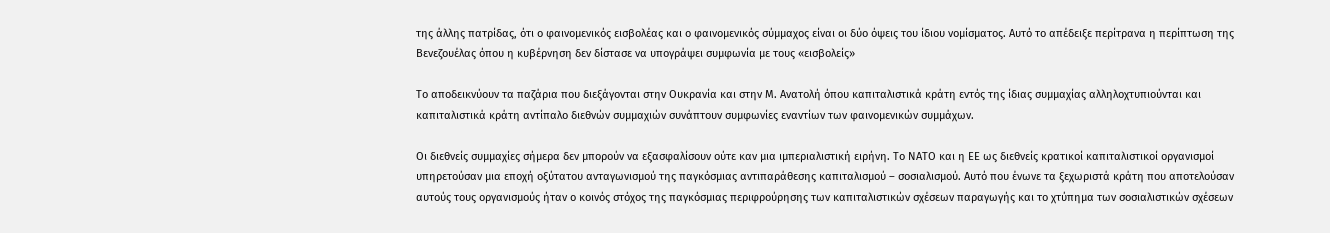της άλλης πατρίδας, ότι ο φαινομενικός εισβολέας και ο φαινομενικός σύμμαχος είναι οι δύο όψεις του ίδιου νομίσματος. Αυτό το απέδειξε περίτρανα η περίπτωση της Βενεζουέλας όπου η κυβέρνηση δεν δίστασε να υπογράψει συμφωνία με τους «εισβολείς»

Το αποδεικνύουν τα παζάρια που διεξάγονται στην Ουκρανία και στην Μ. Ανατολή όπου καπιταλιστικά κράτη εντός της ίδιας συμμαχίας αλληλοχτυπιούνται και καπιταλιστικά κράτη αντίπαλο διεθνών συμμαχιών συνάπτουν συμφωνίες εναντίων των φαινομενικών συμμάχων.

Οι διεθνείς συμμαχίες σήμερα δεν μπορούν να εξασφαλίσουν ούτε καν μια ιμπεριαλιστική ειρήνη. Το ΝΑΤΟ και η ΕΕ ως διεθνείς κρατικοί καπιταλιστικοί οργανισμοί υπηρετούσαν μια εποχή οξύτατου ανταγωνισμού της παγκόσμιας αντιπαράθεσης καπιταλισμού – σοσιαλισμού. Αυτό που ένωνε τα ξεχωριστά κράτη που αποτελούσαν αυτούς τους οργανισμούς ήταν ο κοινός στόχος της παγκόσμιας περιφρούρησης των καπιταλιστικών σχέσεων παραγωγής και το χτύπημα των σοσιαλιστικών σχέσεων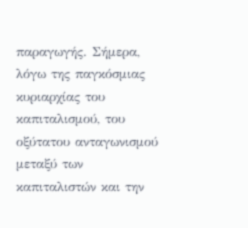παραγωγής. Σήμερα, λόγω της παγκόσμιας κυριαρχίας του καπιταλισμού, του οξύτατου ανταγωνισμού μεταξύ των καπιταλιστών και την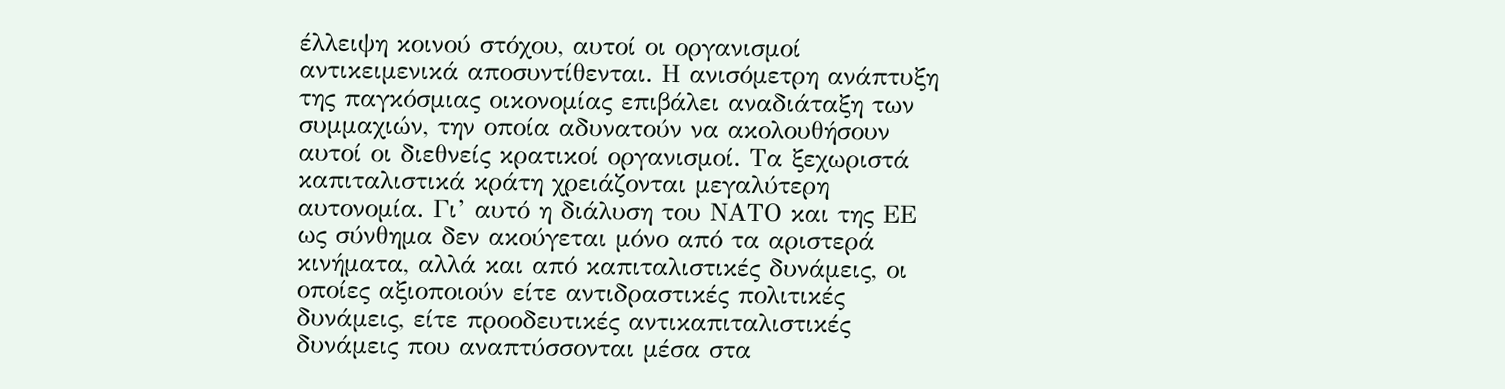έλλειψη κοινού στόχου, αυτοί οι οργανισμοί αντικειμενικά αποσυντίθενται. Η ανισόμετρη ανάπτυξη της παγκόσμιας οικονομίας επιβάλει αναδιάταξη των συμμαχιών, την οποία αδυνατούν να ακολουθήσουν αυτοί οι διεθνείς κρατικοί οργανισμοί. Τα ξεχωριστά καπιταλιστικά κράτη χρειάζονται μεγαλύτερη αυτονομία. Γι’ αυτό η διάλυση του ΝΑΤΟ και της ΕΕ ως σύνθημα δεν ακούγεται μόνο από τα αριστερά κινήματα, αλλά και από καπιταλιστικές δυνάμεις, οι οποίες αξιοποιούν είτε αντιδραστικές πολιτικές δυνάμεις, είτε προοδευτικές αντικαπιταλιστικές δυνάμεις που αναπτύσσονται μέσα στα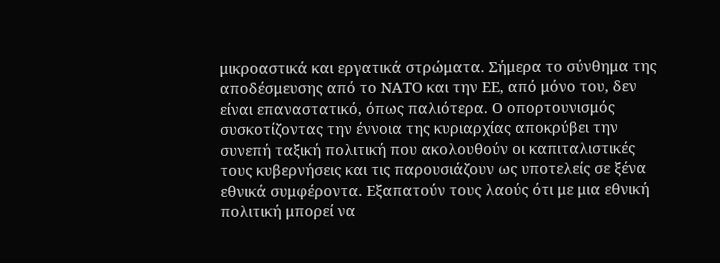μικροαστικά και εργατικά στρώματα. Σήμερα το σύνθημα της αποδέσμευσης από το ΝΑΤΟ και την ΕΕ, από μόνο του, δεν είναι επαναστατικό, όπως παλιότερα. Ο οπορτουνισμός συσκοτίζοντας την έννοια της κυριαρχίας αποκρύβει την συνεπή ταξική πολιτική που ακολουθούν οι καπιταλιστικές τους κυβερνήσεις και τις παρουσιάζουν ως υποτελείς σε ξένα εθνικά συμφέροντα. Εξαπατούν τους λαούς ότι με μια εθνική πολιτική μπορεί να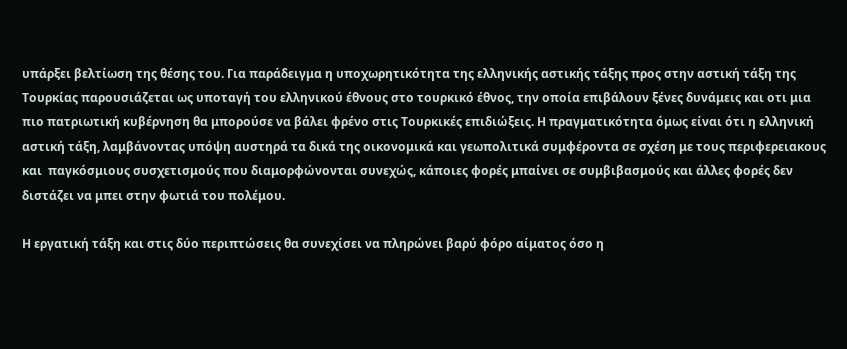υπάρξει βελτίωση της θέσης του. Για παράδειγμα η υποχωρητικότητα της ελληνικής αστικής τάξης προς στην αστική τάξη της Τουρκίας παρουσιάζεται ως υποταγή του ελληνικού έθνους στο τουρκικό έθνος, την οποία επιβάλουν ξένες δυνάμεις και οτι μια πιο πατριωτική κυβέρνηση θα μπορούσε να βάλει φρένο στις Τουρκικές επιδιώξεις. Η πραγματικότητα όμως είναι ότι η ελληνική αστική τάξη, λαμβάνοντας υπόψη αυστηρά τα δικά της οικονομικά και γεωπολιτικά συμφέροντα σε σχέση με τους περιφερειακους και  παγκόσμιους συσχετισμούς που διαμορφώνονται συνεχώς, κάποιες φορές μπαίνει σε συμβιβασμούς και άλλες φορές δεν διστάζει να μπει στην φωτιά του πολέμου.

Η εργατική τάξη και στις δύο περιπτώσεις θα συνεχίσει να πληρώνει βαρύ φόρο αίματος όσο η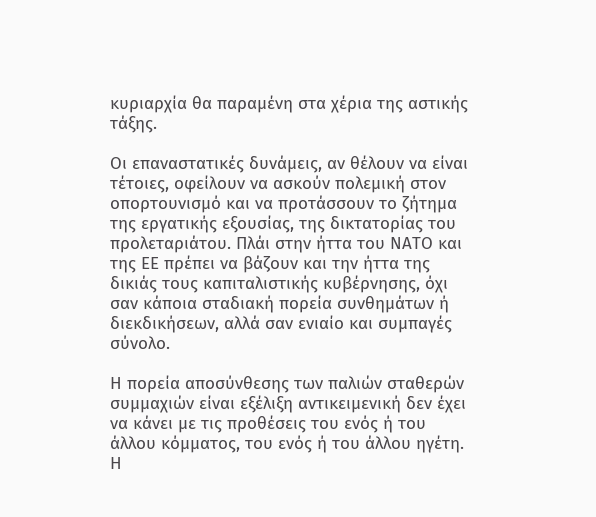κυριαρχία θα παραμένη στα χέρια της αστικής τάξης.

Οι επαναστατικές δυνάμεις, αν θέλουν να είναι τέτοιες, οφείλουν να ασκούν πολεμική στον οπορτουνισμό και να προτάσσουν το ζήτημα της εργατικής εξουσίας, της δικτατορίας του προλεταριάτου. Πλάι στην ήττα του ΝΑΤΟ και της ΕΕ πρέπει να βάζουν και την ήττα της δικιάς τους καπιταλιστικής κυβέρνησης, όχι σαν κάποια σταδιακή πορεία συνθημάτων ή διεκδικήσεων, αλλά σαν ενιαίο και συμπαγές σύνολο.

Η πορεία αποσύνθεσης των παλιών σταθερών συμμαχιών είναι εξέλιξη αντικειμενική δεν έχει να κάνει με τις προθέσεις του ενός ή του άλλου κόμματος, του ενός ή του άλλου ηγέτη. Η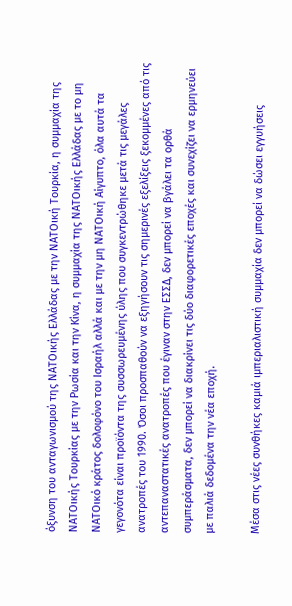όξυνση του ανταγωνισμού της ΝΑΤΟικής Ελλάδας με την ΝΑΤΟική Τουρκία, η συμμαχία της ΝΑΤΟικής Τουρκίας με την Ρωσία και την Κίνα, η συμμαχία της ΝΑΤΟικής Ελλάδας με το μη ΝΑΤΟικό κράτος δολοφόνο του Ισραήλ αλλά και με την μη ΝΑΤΟική Αίγυπτο, όλα αυτά τα γεγονότα είναι προϊόντα της συσσωρευμένης ύλης που συγκεντρώθηκε μετά τις μεγάλες ανατροπές του 1990. Όσοι προσπαθούν να εξηγήσουν τις σημερινές εξελίξεις ξεκομμένες από τις αντεπαναστατικές ανατροπές που έγιναν στην ΕΣΣΔ, δεν μπορεί να βγάλει τα ορθά συμπεράσματα, δεν μπορεί να διακρίνει τις δύο διαφορετικές εποχές και συνεχίζει να ερμηνεύει με παλιά δεδομένα την νέα εποχή.

Μέσα στις νέες συνθήκες καμιά ιμπεριαλιστική συμμαχία δεν μπορεί να δώσει εγγυήσεις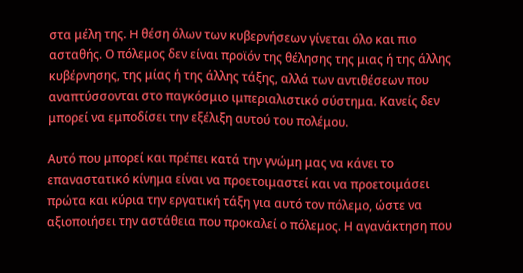στα μέλη της. H θέση όλων των κυβερνήσεων γίνεται όλο και πιο ασταθής. Ο πόλεμος δεν είναι προϊόν της θέλησης της μιας ή της άλλης κυβέρνησης, της μίας ή της άλλης τάξης, αλλά των αντιθέσεων που αναπτύσσονται στο παγκόσμιο ιμπεριαλιστικό σύστημα. Κανείς δεν μπορεί να εμποδίσει την εξέλιξη αυτού του πολέμου.

Αυτό που μπορεί και πρέπει κατά την γνώμη μας να κάνει το επαναστατικό κίνημα είναι να προετοιμαστεί και να προετοιμάσει πρώτα και κύρια την εργατική τάξη για αυτό τον πόλεμο, ώστε να αξιοποιήσει την αστάθεια που προκαλεί ο πόλεμος. Η αγανάκτηση που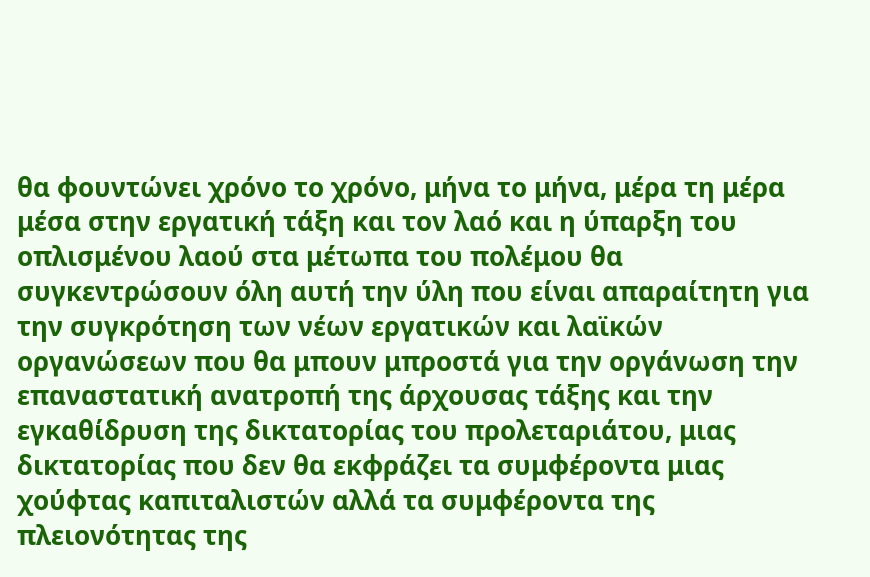θα φουντώνει χρόνο το χρόνο, μήνα το μήνα, μέρα τη μέρα μέσα στην εργατική τάξη και τον λαό και η ύπαρξη του οπλισμένου λαού στα μέτωπα του πολέμου θα συγκεντρώσουν όλη αυτή την ύλη που είναι απαραίτητη για την συγκρότηση των νέων εργατικών και λαϊκών οργανώσεων που θα μπουν μπροστά για την οργάνωση την επαναστατική ανατροπή της άρχουσας τάξης και την εγκαθίδρυση της δικτατορίας του προλεταριάτου, μιας δικτατορίας που δεν θα εκφράζει τα συμφέροντα μιας χούφτας καπιταλιστών αλλά τα συμφέροντα της πλειονότητας της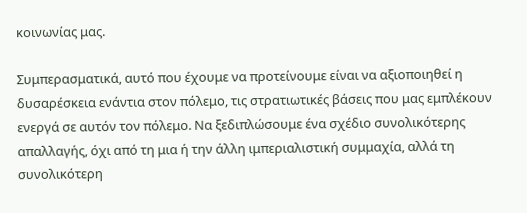κοινωνίας μας.

Συμπερασματικά, αυτό που έχουμε να προτείνουμε είναι να αξιοποιηθεί η δυσαρέσκεια ενάντια στον πόλεμο, τις στρατιωτικές βάσεις που μας εμπλέκουν ενεργά σε αυτόν τον πόλεμο. Να ξεδιπλώσουμε ένα σχέδιο συνολικότερης απαλλαγής, όχι από τη μια ή την άλλη ιμπεριαλιστική συμμαχία, αλλά τη συνολικότερη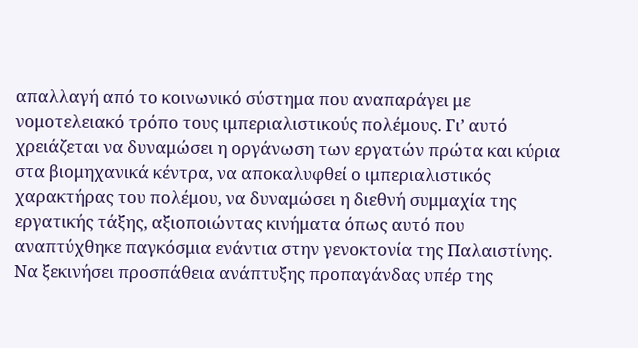απαλλαγή από το κοινωνικό σύστημα που αναπαράγει με νομοτελειακό τρόπο τους ιμπεριαλιστικούς πολέμους. Γι’ αυτό χρειάζεται να δυναμώσει η οργάνωση των εργατών πρώτα και κύρια στα βιομηχανικά κέντρα, να αποκαλυφθεί ο ιμπεριαλιστικός χαρακτήρας του πολέμου, να δυναμώσει η διεθνή συμμαχία της εργατικής τάξης, αξιοποιώντας κινήματα όπως αυτό που αναπτύχθηκε παγκόσμια ενάντια στην γενοκτονία της Παλαιστίνης. Να ξεκινήσει προσπάθεια ανάπτυξης προπαγάνδας υπέρ της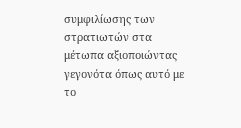συμφιλίωσης των στρατιωτών στα μέτωπα αξιοποιώντας γεγονότα όπως αυτό με το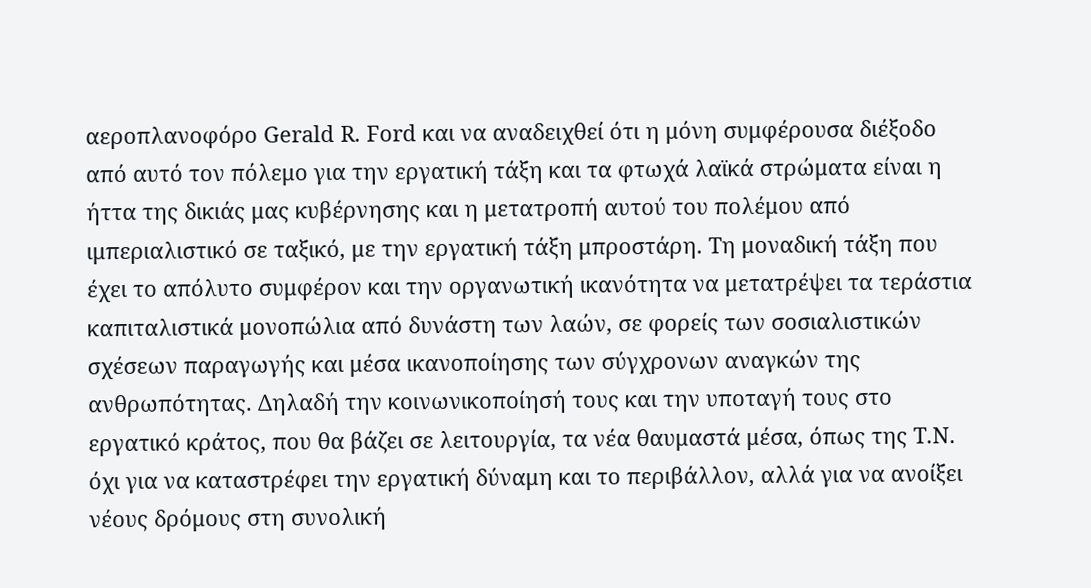αεροπλανοφόρο Gerald R. Ford και να αναδειχθεί ότι η μόνη συμφέρουσα διέξοδο από αυτό τον πόλεμο για την εργατική τάξη και τα φτωχά λαϊκά στρώματα είναι η ήττα της δικιάς μας κυβέρνησης και η μετατροπή αυτού του πολέμου από ιμπεριαλιστικό σε ταξικό, με την εργατική τάξη μπροστάρη. Τη μοναδική τάξη που έχει το απόλυτο συμφέρον και την οργανωτική ικανότητα να μετατρέψει τα τεράστια καπιταλιστικά μονοπώλια από δυνάστη των λαών, σε φορείς των σοσιαλιστικών σχέσεων παραγωγής και μέσα ικανοποίησης των σύγχρονων αναγκών της ανθρωπότητας. Δηλαδή την κοινωνικοποίησή τους και την υποταγή τους στο εργατικό κράτος, που θα βάζει σε λειτουργία, τα νέα θαυμαστά μέσα, όπως της Τ.Ν. όχι για να καταστρέφει την εργατική δύναμη και το περιβάλλον, αλλά για να ανοίξει νέους δρόμους στη συνολική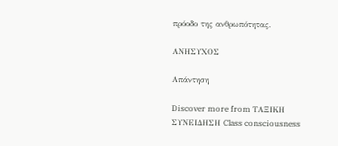πρόοδο της ανθρωπότητας.

ΑΝΗΣΥΧΟΣ

Απάντηση

Discover more from ΤΑΞΙΚΗ ΣΥΝΕΙΔΗΣΗ Class consciousness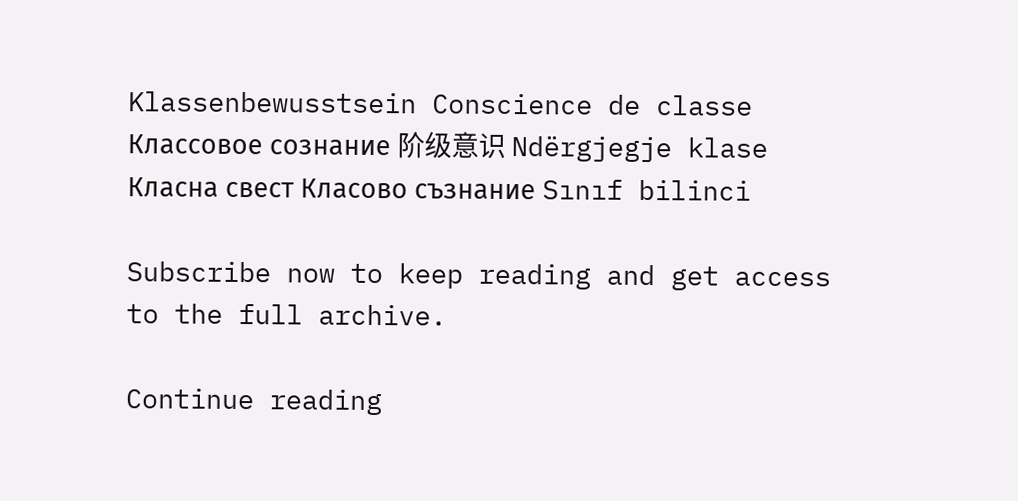Klassenbewusstsein Conscience de classe Классовое сознание 阶级意识 Ndërgjegje klase Класна свест Класово съзнание Sınıf bilinci

Subscribe now to keep reading and get access to the full archive.

Continue reading